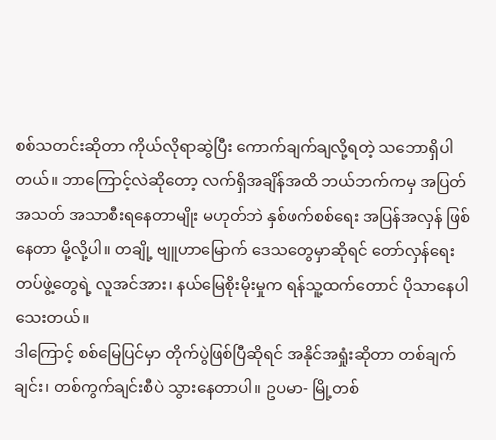စစ်သတင်းဆိုတာ ကိုယ်လိုရာဆွဲပြီး ကောက်ချက်ချလို့ရတဲ့ သဘောရှိပါတယ်။ ဘာကြောင့်လဲဆိုတော့ လက်ရှိအချိန်အထိ ဘယ်ဘက်ကမှ အပြတ်အသတ် အသာစီးရနေတာမျိုး မဟုတ်ဘဲ နှစ်ဖက်စစ်ရေး အပြန်အလှန် ဖြစ်နေတာ မို့လို့ပါ။ တချို့ ဗျူဟာမြောက် ဒေသတွေမှာဆိုရင် တော်လှန်ရေး တပ်ဖွဲ့တွေရဲ့ လူအင်အား၊ နယ်မြေစိုးမိုးမှုက ရန်သူ့ထက်တောင် ပိုသာနေပါသေးတယ်။
ဒါကြောင့် စစ်မြေပြင်မှာ တိုက်ပွဲဖြစ်ပြီဆိုရင် အနိုင်အရှုံးဆိုတာ တစ်ချက်ချင်း၊ တစ်ကွက်ချင်းစီပဲ သွားနေတာပါ။ ဥပမာ- မြို့တစ်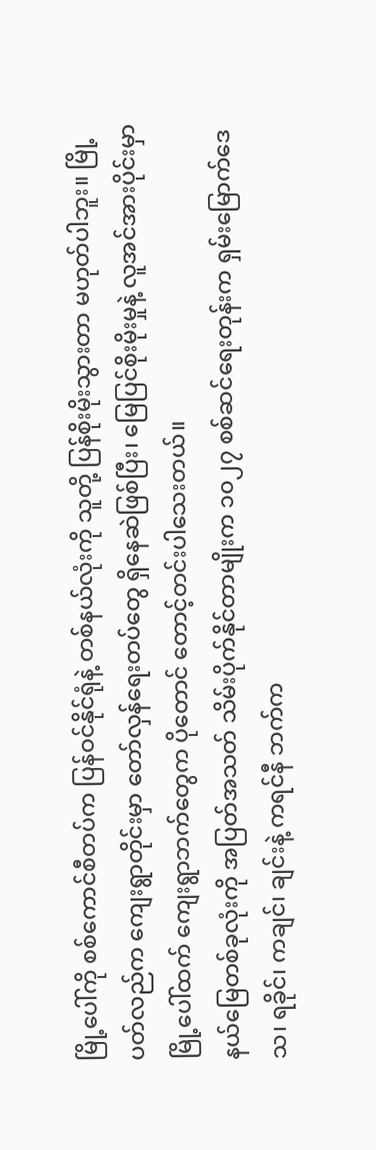မြို့ပေါ်ကို စစ်ကောင်စီတပ်က ပြန်ဝင်နိုင်ရုံနဲ့ တစ်နယ်လုံးကို သူတို့ ပြန်စိုးမိုးသွားတာ မဟုတ်ပါဘူး။ မြို့ပတ်လည်က ကျေးရွာတိုင်းမှာ တော်လှန်ရေးတပ်တွေ ရှိနေဆဲဖြစ်ပြီး၊ မြေပြင်စိုးမိုးမှုနဲ့ လူအင်အားပိုင်းမှာ မြို့ပေါ်ထက် ကျေးရွာဘက်တွေက ပိုတောင် တောင့်တင်းပါသေးတယ်။
နယ်မြေတစ်ခုလုံးကို အပြတ်အသတ် သိမ်းပိုက်နိုင်တာမျိုးက ၁၀၂၇ စစ်ဆင်ရေးတုန်းက ရှမ်းမြောက်ဒေသ၊ ရခိုင်၊ ကချင်၊ ချင်းနဲ့ ကရင်နီ ဘက်က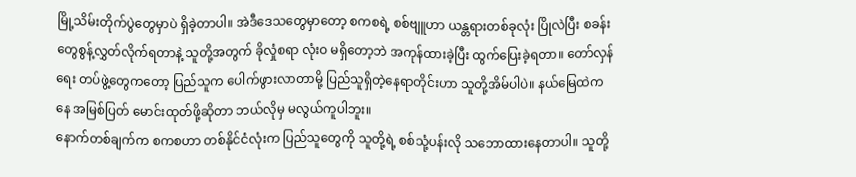မြို့သိမ်းတိုက်ပွဲတွေမှာပဲ ရှိခဲ့တာပါ။ အဲဒီဒေသတွေမှာတော့ စကစရဲ့ စစ်ဗျူဟာ ယန္တရားတစ်ခုလုံး ပြိုလဲပြီး စခန်းတွေစွန့်လွှတ်လိုက်ရတာနဲ့ သူတို့အတွက် ခိုလှုံစရာ လုံးဝ မရှိတော့ဘဲ အကုန်ထားခဲ့ပြီး ထွက်ပြေးခဲ့ရတာ။ တော်လှန်ရေး တပ်ဖွဲ့တွေကတော့ ပြည်သူက ပေါက်ဖွားလာတာမို့ ပြည်သူရှိတဲ့နေရာတိုင်းဟာ သူတို့အိမ်ပါပဲ။ နယ်မြေထဲကနေ အမြစ်ပြတ် မောင်းထုတ်ဖို့ဆိုတာ ဘယ်လိုမှ မလွယ်ကူပါဘူး။
နောက်တစ်ချက်က စကစဟာ တစ်နိုင်ငံလုံးက ပြည်သူတွေကို သူတို့ရဲ့ စစ်သုံ့ပန်းလို သဘောထားနေတာပါ။ သူတို့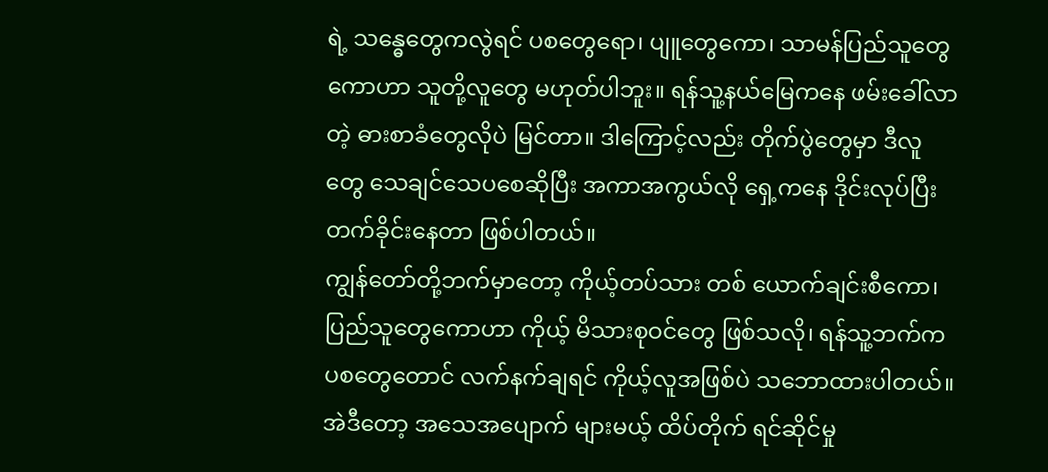ရဲ့ သန္ဓေတွေကလွဲရင် ပစတွေရော၊ ပျူတွေကော၊ သာမန်ပြည်သူတွေကောဟာ သူတို့လူတွေ မဟုတ်ပါဘူး။ ရန်သူ့နယ်မြေကနေ ဖမ်းခေါ်လာတဲ့ ဓားစာခံတွေလိုပဲ မြင်တာ။ ဒါကြောင့်လည်း တိုက်ပွဲတွေမှာ ဒီလူတွေ သေချင်သေပစေဆိုပြီး အကာအကွယ်လို ရှေ့ကနေ ဒိုင်းလုပ်ပြီး တက်ခိုင်းနေတာ ဖြစ်ပါတယ်။
ကျွန်တော်တို့ဘက်မှာတော့ ကိုယ့်တပ်သား တစ် ယောက်ချင်းစီကော၊ ပြည်သူတွေကောဟာ ကိုယ့် မိသားစုဝင်တွေ ဖြစ်သလို၊ ရန်သူ့ဘက်က ပစတွေတောင် လက်နက်ချရင် ကိုယ့်လူအဖြစ်ပဲ သဘောထားပါတယ်။ အဲဒီတော့ အသေအပျောက် များမယ့် ထိပ်တိုက် ရင်ဆိုင်မှု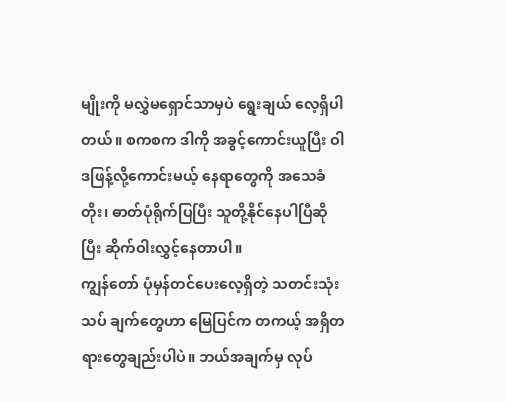မျိုးကို မလွှဲမရှောင်သာမှပဲ ရွေးချယ် လေ့ရှိပါတယ်။ စကစက ဒါကို အခွင့်ကောင်းယူပြီး ဝါဒဖြန့်လို့ကောင်းမယ့် နေရာတွေကို အသေခံတိုး၊ ဓာတ်ပုံရိုက်ပြပြီး သူတို့နိုင်နေပါပြီဆိုပြီး ဆိုက်ဝါးလွှင့်နေတာပါ။
ကျွန်တော် ပုံမှန်တင်ပေးလေ့ရှိတဲ့ သတင်းသုံးသပ် ချက်တွေဟာ မြေပြင်က တကယ့် အရှိတရားတွေချည်းပါပဲ။ ဘယ်အချက်မှ လုပ်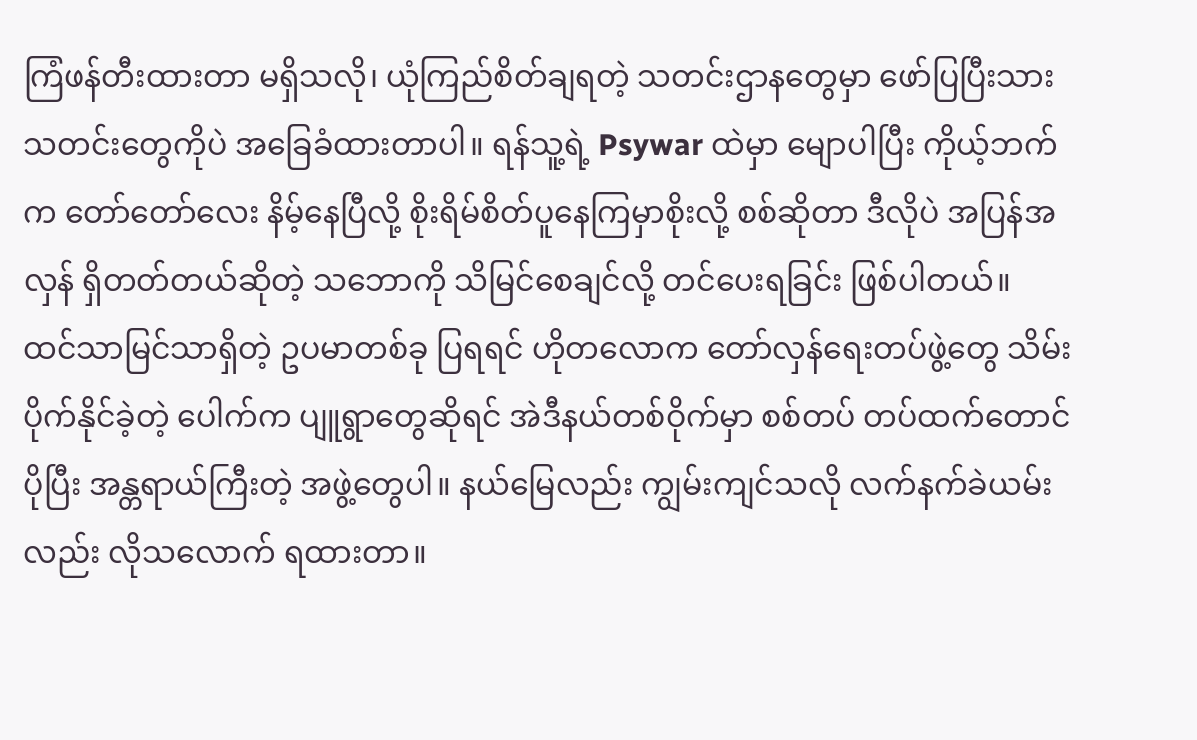ကြံဖန်တီးထားတာ မရှိသလို၊ ယုံကြည်စိတ်ချရတဲ့ သတင်းဌာနတွေမှာ ဖော်ပြပြီးသား သတင်းတွေကိုပဲ အခြေခံထားတာပါ။ ရန်သူ့ရဲ့ Psywar ထဲမှာ မျောပါပြီး ကိုယ့်ဘက်က တော်တော်လေး နိမ့်နေပြီလို့ စိုးရိမ်စိတ်ပူနေကြမှာစိုးလို့ စစ်ဆိုတာ ဒီလိုပဲ အပြန်အလှန် ရှိတတ်တယ်ဆိုတဲ့ သဘောကို သိမြင်စေချင်လို့ တင်ပေးရခြင်း ဖြစ်ပါတယ်။
ထင်သာမြင်သာရှိတဲ့ ဥပမာတစ်ခု ပြရရင် ဟိုတလောက တော်လှန်ရေးတပ်ဖွဲ့တွေ သိမ်းပိုက်နိုင်ခဲ့တဲ့ ပေါက်က ပျူရွာတွေဆိုရင် အဲဒီနယ်တစ်ဝိုက်မှာ စစ်တပ် တပ်ထက်တောင် ပိုပြီး အန္တရာယ်ကြီးတဲ့ အဖွဲ့တွေပါ။ နယ်မြေလည်း ကျွမ်းကျင်သလို လက်နက်ခဲယမ်းလည်း လိုသလောက် ရထားတာ။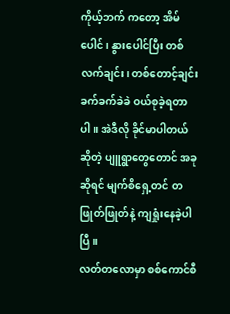ကိုယ့်ဘက် ကတော့ အိမ်ပေါင်၊ နွားပေါင်ပြီး တစ်လက်ချင်း၊ တစ်တောင့်ချင်း ခက်ခက်ခဲခဲ ဝယ်စုခဲ့ရတာပါ။ အဲဒီလို ခိုင်မာပါတယ်ဆိုတဲ့ ပျူရွာတွေတောင် အခုဆိုရင် မျက်စိရှေ့တင် တဖြုတ်ဖြုတ်နဲ့ ကျရှုံးနေခဲ့ပါပြီ။
လတ်တလောမှာ စစ်ကောင်စီ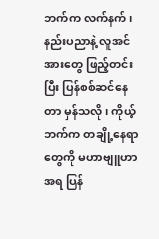ဘက်က လက်နက်၊ နည်းပညာနဲ့ လူအင်အားတွေ ဖြည့်တင်းပြီး ပြန်စစ်ဆင်နေတာ မှန်သလို၊ ကိုယ့်ဘက်က တချို့နေရာတွေကို မဟာဗျူဟာအရ ပြန်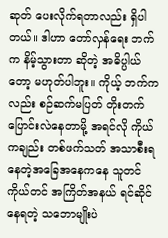ဆုတ် ပေးလိုက်ရတာလည်း ရှိပါတယ်။ ဒါဟာ တော်လှန်ရေး ဘက်က နိမ့်သွားတာ ဆိုတဲ့ အဓိပ္ပါယ်တော့ မဟုတ်ပါဘူး။ ကိုယ့် ဘက်ကလည်း စဉ်ဆက်မပြတ် တိုးတက် ပြောင်းလဲနေတာမို့ အရင်လို ကိုယ်ကချည်း တစ်ဖက်သတ် အသာစီးရနေတဲ့အခြေအနေကနေ သူတင်ကိုယ်တင် အကြိတ်အနယ် ရင်ဆိုင်နေရတဲ့ သဘောမျိုးပဲ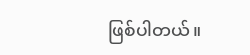ဖြစ်ပါတယ်။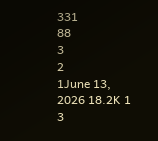331
88
3
2
1June 13, 2026 18.2K 1 3